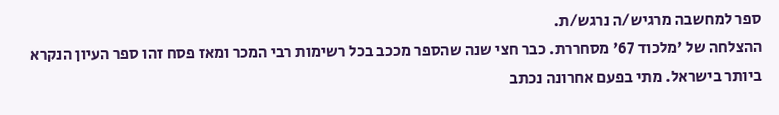ספר למחשבה מרגיש/ה נרגש/ת.
ההצלחה של 'מלכוד 67' מסחררת. כבר חצי שנה שהספר מככב בכל רשימות רבי המכר ומאז פסח זהו ספר העיון הנקרא ביותר בישראל. מתי בפעם אחרונה נכתב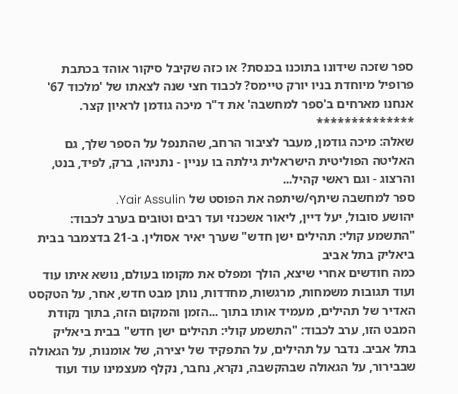ספר שזכה שידונו בתוכנו בכנסת? או כזה שקיבל סיקור אוהד בכתבת פרופיל מיוחדת בניו יורק טיימס? לכבוד חצי שנה לצאתו של 'מלכוד 67' אנחנו מארחים ב'ספר למחשבה' את ד"ר מיכה גודמן לראיון קצר.
**************
שאלה: מיכה גודמן, מעבר לציבור הרחב, שהתנפל על הספר שלך, גם האליטה הפוליטית הישראלית גילתה בו עניין - נתניהו, ברק, לפיד, בנט, והרצוג - וגם ראשי קהיל...
ספר למחשבה שיתף/שיתפה את הפוסט של Yair Assulin.
יהושע סובול, יעל דיין, ליאור אשכנזי ועד רבים וטובים בערב לכבוד: "התשמע קולי: תהילים ישן חדש" שערך יאיר אסולין. ב-21 בדצמבר בבית ביאליק בתל אביב
כמה חודשים אחרי שיצא, הולך ומפלס את מקומו בעולם, נושא איתו עוד ועוד תגובות משמחות, מרגשות, מחדדות, נותן מבט חדש, אחר, על הטקסט האדיר של תהילים, מעמיד אותו בתוך ...הזמן והמקום הזה, בתוך נקודת המבט הזו, ערב לכבוד: "התשמע קולי: תהילים ישן חדש" בבית ביאליק בתל אביב. נדבר על תהילים, על התפקיד של יצירה, של אומנות, על הגאולה שבבירור, על הגאולה שבהקשבה, נקרא, נחבר, נקלף מעצמינו עוד ועוד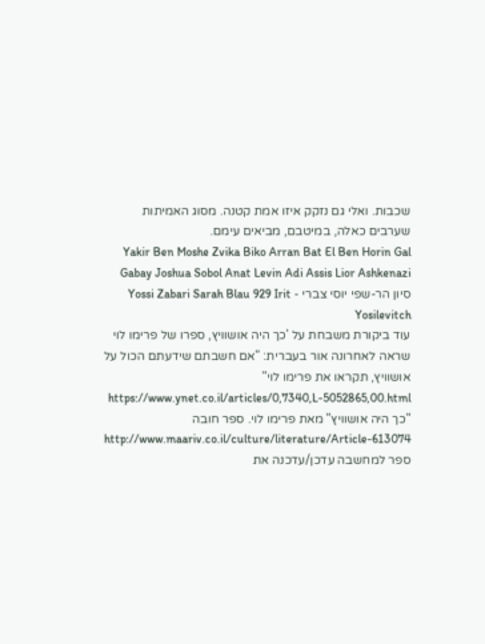שכבות. ואלי גם נזקק איזו אמת קטנה. מסוג האמיתות שערבים כאלה, במיטבם, מביאים עימם.
Yakir Ben Moshe Zvika Biko Arran Bat El Ben Horin Gal Gabay Joshua Sobol Anat Levin Adi Assis Lior Ashkenazi סיון הר-שפי יוסי צברי - Yossi Zabari Sarah Blau 929 Irit Yosilevitch
עוד ביקורת משבחת על 'כך היה אושוויץ, ספרו של פרימו לוי שראה לאחרונה אור בעברית: "אם חשבתם שידעתם הכול על אושוויץ, תקראו את פרימו לוי" https://www.ynet.co.il/articles/0,7340,L-5052865,00.html
"כך היה אושוויץ" מאת פרימו לוי. ספר חובה http://www.maariv.co.il/culture/literature/Article-613074
ספר למחשבה עדכן/עדכנה את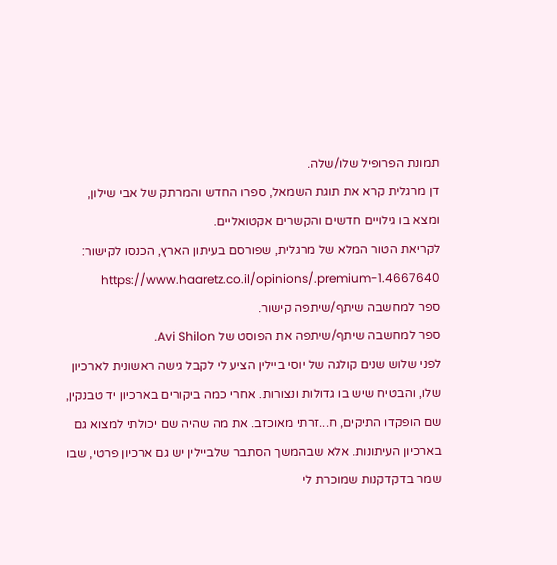תמונת הפרופיל שלו/שלה.
דן מרגלית קרא את תוגת השמאל, ספרו החדש והמרתק של אבי שילון, ומצא בו גילויים חדשים והקשרים אקטואליים.
לקריאת הטור המלא של מרגלית, שפורסם בעיתון הארץ, הכנסו לקישור: https://www.haaretz.co.il/opinions/.premium-1.4667640
ספר למחשבה שיתף/שיתפה קישור.
ספר למחשבה שיתף/שיתפה את הפוסט של Avi Shilon.
לפני שלוש שנים קולגה של יוסי ביילין הציע לי לקבל גישה ראשונית לארכיון שלו, והבטיח שיש בו גדולות ונצורות. אחרי כמה ביקורים בארכיון יד טבנקין, שם הופקדו התיקים, ח...זרתי מאוכזב. את מה שהיה שם יכולתי למצוא גם בארכיון העיתונות. אלא שבהמשך הסתבר שלביילין יש גם ארכיון פרטי, שבו שמר בדקדקנות שמוכרת לי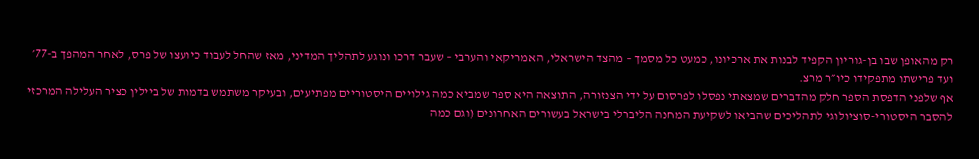רק מהאופן שבו בן-גוריון הקפיד לבנות את ארכיונו, כמעט כל מסמך – מהצד הישראלי, האמריקאי והערבי – שעבר דרכו ונוגע לתהליך המדיני, מאז שהחל לעבוד כיועצו של פרס, לאחר המהפך ב-77׳ ועד פרישתו מתפקידו כיו״ר מרצ.
אף שלפני הדפסת הספר חלק מהדברים שמצאתי נפסלו לפרסום על ידי הצנזורה, התוצאה היא ספר שמביא כמה גילויים היסטוריים מפתיעים, ובעיקר משתמש בדמות של ביילין כציר העלילה המרכזי להסבר היסטורי-סוציולוגי לתהליכים שהביאו לשקיעת המחנה הליברלי בישראל בעשורים האחרונים (וגם כמה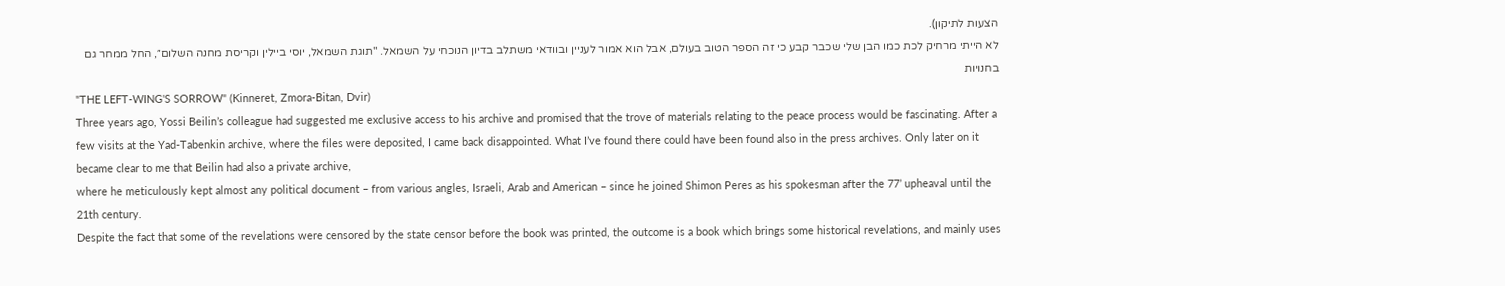הצעות לתיקון).
לא הייתי מרחיק לכת כמו הבן שלי שכבר קבע כי זה הספר הטוב בעולם, אבל הוא אמור לעניין ובוודאי משתלב בדיון הנוכחי על השמאל. "תוגת השמאל, יוסי ביילין וקריסת מחנה השלום״, החל ממחר גם בחנויות
"THE LEFT-WING'S SORROW" (Kinneret, Zmora-Bitan, Dvir)
Three years ago, Yossi Beilin’s colleague had suggested me exclusive access to his archive and promised that the trove of materials relating to the peace process would be fascinating. After a few visits at the Yad-Tabenkin archive, where the files were deposited, I came back disappointed. What I’ve found there could have been found also in the press archives. Only later on it became clear to me that Beilin had also a private archive,
where he meticulously kept almost any political document – from various angles, Israeli, Arab and American – since he joined Shimon Peres as his spokesman after the 77’ upheaval until the 21th century.
Despite the fact that some of the revelations were censored by the state censor before the book was printed, the outcome is a book which brings some historical revelations, and mainly uses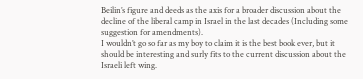Beilin’s figure and deeds as the axis for a broader discussion about the decline of the liberal camp in Israel in the last decades (Including some suggestion for amendments).
I wouldn’t go so far as my boy to claim it is the best book ever, but it should be interesting and surly fits to the current discussion about the Israeli left wing.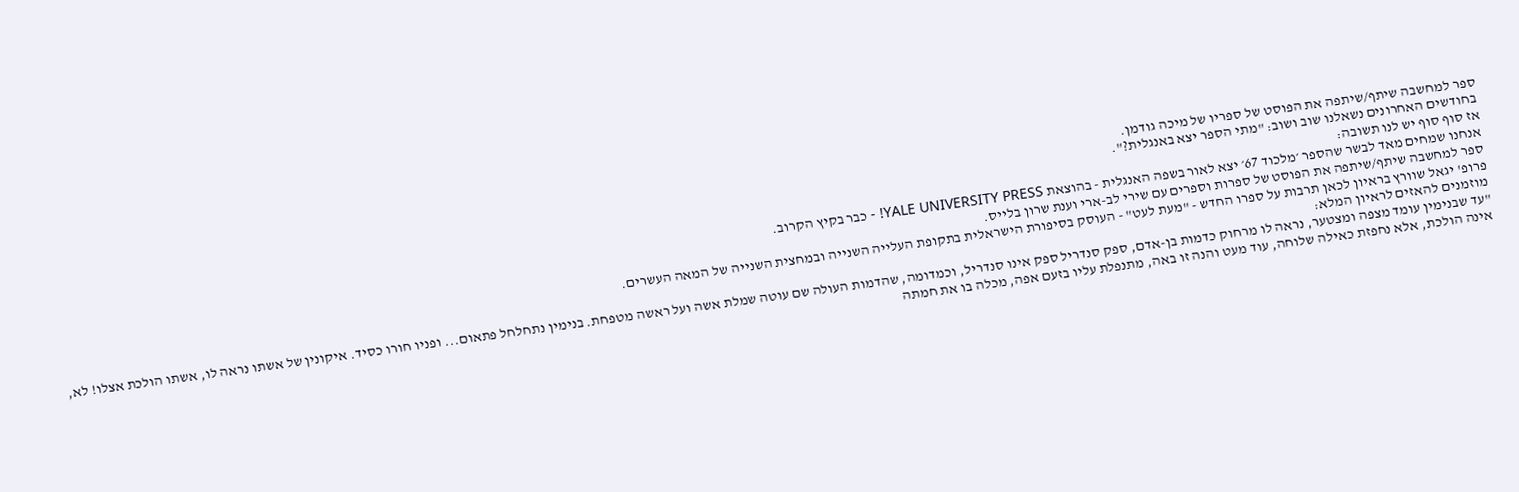ספר למחשבה שיתף/שיתפה את הפוסט של ספריו של מיכה גודמן.
בחודשים האחרונים נשאלנו שוב ושוב: "מתי הספר יצא באנגלית?".
אז סוף סוף יש לנו תשובה:
אנחנו שמחים מאד לבשר שהספר ׳מלכוד 67׳ יצא לאור בשפה האנגלית - בהוצאת YALE UNIVERSITY PRESS! - כבר בקיץ הקרוב.
ספר למחשבה שיתף/שיתפה את הפוסט של ספרות וספרים עם שירי לב-ארי וענת שרון בלייס.
פרופ' יגאל שוורץ בראיון לכאן תרבות על ספרו החדש - "מעת לעט" - העוסק בסיפורת הישראלית בתקופת העלייה השנייה ובמחצית השנייה של המאה העשרים.
מוזמנים להאזים לראיון המלא:
"עד שבנימין עומד מצפה ומצטער, נראה לו מרחוק כדמות בן-אדם, ספק סנדריל ספק אינו סנדריל, וכמדומה, שהדמות העולה שם עוטה שמלת אשה ועל ראשה מטפחת. בנימין נתחלחל פתאום... ופניו חורו כסיד. איקונין של אשתו נראה לו, אשתו הולכת אצלו! לא, אינה הולכת, אלא נחפזת כאילה שלוחה, עוד מעט והנה זו באה, מתנפלת עליו בזעם אפה, מכלה בו את חמתה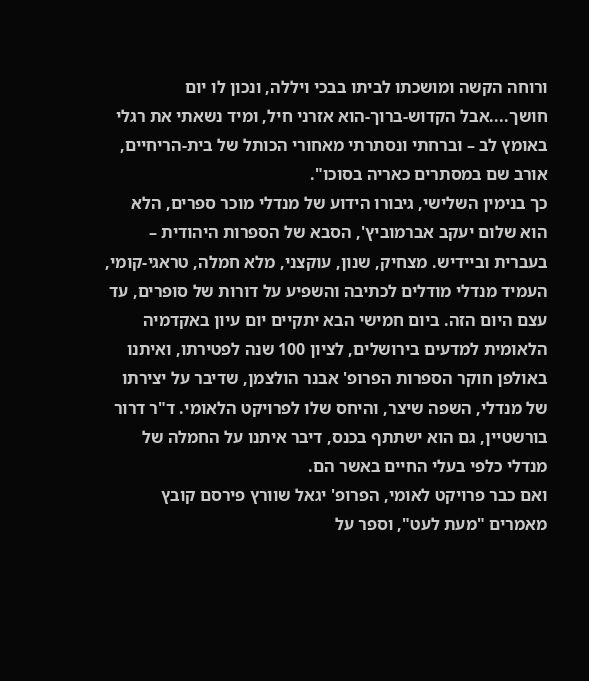ורוחה הקשה ומושכתו לביתו בבכי ויללה, ונכון לו יום חושך....אבל הקדוש-ברוך-הוא אזרני חיל, ומיד נשאתי את רגלי באומץ לב – וברחתי ונסתרתי מאחורי הכותל של בית-הריחיים, אורב שם במסתרים כאריה בסוכו".
כך בנימין השלישי, גיבורו הידוע של מנדלי מוכר ספרים, הלא הוא שלום יעקב אברמוביץ', הסבא של הספרות היהודית – בעברית וביידיש. מצחיק, שנון, עוקצני, מלא חמלה, טראגי-קומי, העמיד מנדלי מודלים לכתיבה והשפיע על דורות של סופרים, עד עצם היום הזה. ביום חמישי הבא יתקיים יום עיון באקדמיה הלאומית למדעים בירושלים, לציון 100 שנה לפטירתו, ואיתנו באולפן חוקר הספרות הפרופ' אבנר הולצמן, שדיבר על יצירתו של מנדלי, השפה שיצר, והיחס שלו לפרויקט הלאומי. ד"ר דרור בורשטיין, גם הוא ישתתף בכנס, דיבר איתנו על החמלה של מנדלי כלפי בעלי החיים באשר הם.
ואם כבר פרויקט לאומי, הפרופ' יגאל שוורץ פירסם קובץ מאמרים "מעת לעט", וספר על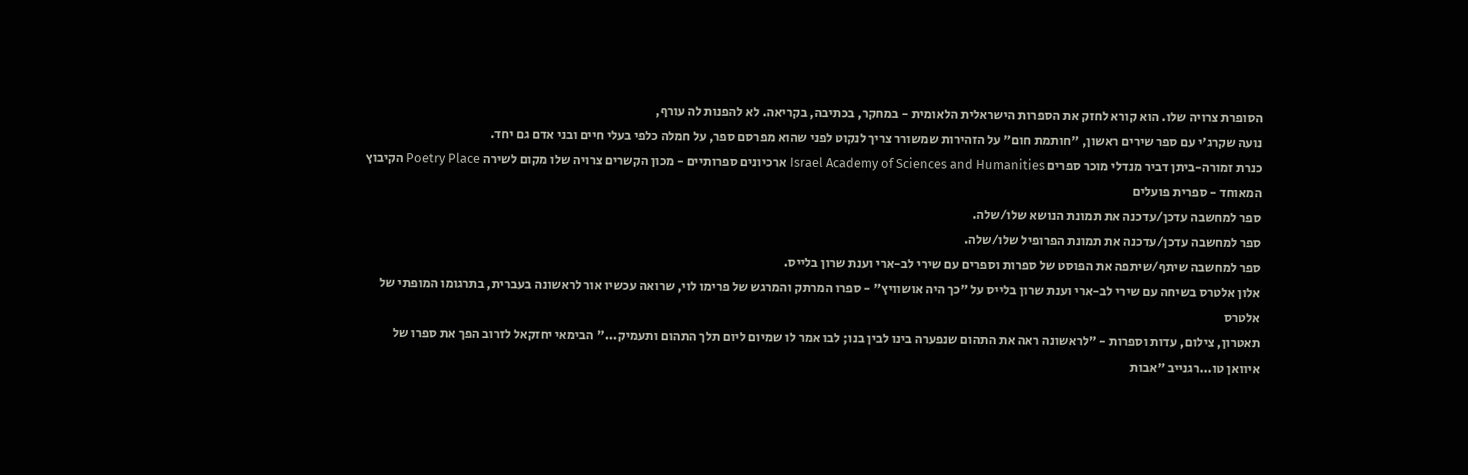הסופרת צרויה שלו. הוא קורא לחזק את הספרות הישראלית הלאומית - במחקר, בכתיבה, בקריאה. לא להפנות לה עורף,
נועה שקרג'י עם ספר שירים ראשון, "חותמת חום" על הזהירות שמשורר צריך לנקוט לפני שהוא מפרסם ספר, על חמלה כלפי בעלי חיים ובני אדם גם יחד.
כנרת זמורה-ביתן דביר מנדלי מוכר ספרים Israel Academy of Sciences and Humanities ארכיונים ספרותיים - מכון הקשרים צרויה שלו מקום לשירה Poetry Place הקיבוץ המאוחד - ספרית פועלים
ספר למחשבה עדכן/עדכנה את תמונת הנושא שלו/שלה.
ספר למחשבה עדכן/עדכנה את תמונת הפרופיל שלו/שלה.
ספר למחשבה שיתף/שיתפה את הפוסט של ספרות וספרים עם שירי לב-ארי וענת שרון בלייס.
אלון אלטרס בשיחה עם שירי לב-ארי וענת שרון בלייס על "כך היה אושוויץ" - ספרו המרתק והמרגש של פרימו לוי, שרואה עכשיו אור לראשונה בעברית, בתרגומו המופתי של אלטרס
תאטרון, צילום, עדות וספרות - "לראשונה ראה את התהום שנפערה בינו לבין בנו; לבו אמר לו שמיום ליום תלך התהום ותעמיק..." הבימאי יחזקאל לזרוב הפך את ספרו של איוואן טו...רגנייב "אבות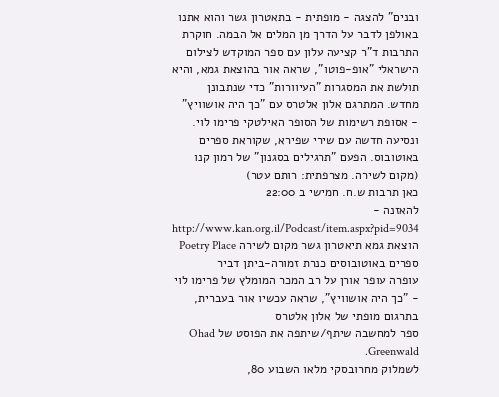ובנים" להצגה - מופתית - בתאטרון גשר והוא אתנו באולפן לדבר על הדרך מן המלים אל הבמה. חוקרת התרבות ד"ר קציעה עלון עם ספר המוקדש לצילום הישראלי "אופ-פוטו", שראה אור בהוצאת גמא, והיא תולשת את המסגרות "העיוורות" כדי שנתבונן מחדש. המתרגם אלון אלטרס עם "כך היה אושוויץ" - אסופת רשימות של הסופר האילטקי פרימו לוי. ונסיעה חדשה עם שירי שפירא, שקוראת ספרים באוטובוס. הפעם "תרגילים בסגנון" של רמון קנו (מקום לשירה. מצרפתית: רותם עטר)
כאן תרבות ש.ח. חמישי ב 22:00
להאזנה - http://www.kan.org.il/Podcast/item.aspx?pid=9034
הוצאת גמא תיאטרון גשר מקום לשירה Poetry Place ספרים באוטובוסים כנרת זמורה-ביתן דביר
עופרה עופר אורן על רב המכר המומלץ של פרימו לוי - "כך היה אושוויץ", שראה עכשיו אור בעברית, בתרגום מופתי של אלון אלטרס
ספר למחשבה שיתף/שיתפה את הפוסט של Ohad Greenwald.
לשמלוק מחרובסקי מלאו השבוע 80,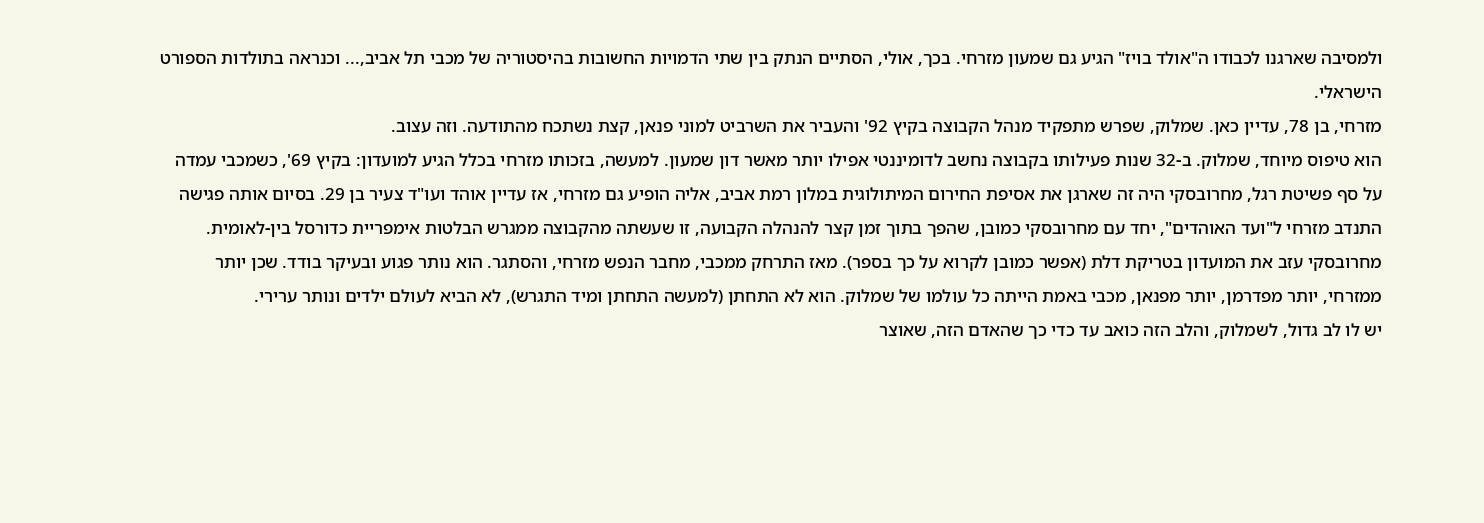ולמסיבה שארגנו לכבודו ה"אולד בויז" הגיע גם שמעון מזרחי. בכך, אולי, הסתיים הנתק בין שתי הדמויות החשובות בהיסטוריה של מכבי תל אביב,... וכנראה בתולדות הספורט הישראלי.
מזרחי, בן 78, עדיין כאן. שמלוק, שפרש מתפקיד מנהל הקבוצה בקיץ 92' והעביר את השרביט למוני פנאן, קצת נשתכח מהתודעה. וזה עצוב.
הוא טיפוס מיוחד, שמלוק. ב-32 שנות פעילותו בקבוצה נחשב לדומיננטי אפילו יותר מאשר דון שמעון. למעשה, בזכותו מזרחי בכלל הגיע למועדון: בקיץ 69', כשמכבי עמדה על סף פשיטת רגל, מחרובסקי היה זה שארגן את אסיפת החירום המיתולוגית במלון רמת אביב, אליה הופיע גם מזרחי, אז עדיין אוהד ועו"ד צעיר בן 29. בסיום אותה פגישה התנדב מזרחי ל"ועד האוהדים", יחד עם מחרובסקי כמובן, שהפך בתוך זמן קצר להנהלה הקבועה, זו שעשתה מהקבוצה ממגרש הבלטות אימפריית כדורסל בין-לאומית.
מחרובסקי עזב את המועדון בטריקת דלת (אפשר כמובן לקרוא על כך בספר). מאז התרחק ממכבי, מחבר הנפש מזרחי, והסתגר. הוא נותר פגוע ובעיקר בודד. שכן יותר ממזרחי, יותר מפדרמן, יותר מפנאן, מכבי באמת הייתה כל עולמו של שמלוק. הוא לא התחתן (למעשה התחתן ומיד התגרש), לא הביא לעולם ילדים ונותר ערירי.
יש לו לב גדול, לשמלוק, והלב הזה כואב עד כדי כך שהאדם הזה, שאוצר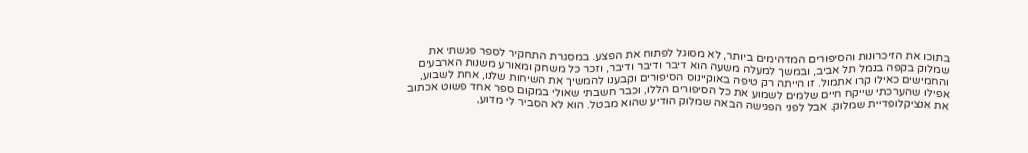בתוכו את הזיכרונות והסיפורים המדהימים ביותר, לא מסוגל לפתוח את הפצע. במסגרת התחקיר לספר פגשתי את שמלוק בקפה בנמל תל אביב, ובמשך למעלה משעה הוא דיבר ודיבר ודיבר, וזכר כל משחק ומאורע משנות הארבעים והחמישים כאילו קרו אתמול. זו הייתה רק טיפה באוקיינוס הסיפורים וקבענו להמשיך את השיחות שלנו, אחת לשבוע, אפילו שהערכתי שייקח חיים שלמים לשמוע את כל הסיפורים הללו, וכבר חשבתי שאולי במקום ספר אחד פשוט אכתוב את אנציקלופדיית שמלוק. אבל לפני הפגישה הבאה שמלוק הודיע שהוא מבטל. הוא לא הסביר לי מדוע,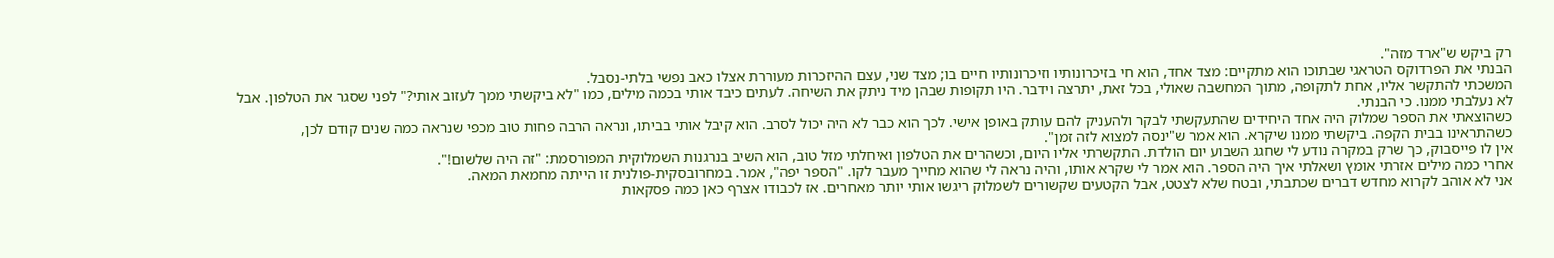רק ביקש ש"ארד מזה".
הבנתי את הפרדוקס הטראגי שבתוכו הוא מתקיים: מצד אחד, הוא חי בזיכרונותיו וזיכרונותיו חיים בו; מצד שני, עצם ההיזכרות מעוררת אצלו כאב נפשי בלתי-נסבל.
המשכתי להתקשר אליו, אחת לתקופה, מתוך המחשבה שאולי, בכל זאת, יתרצה וידבר. היו תקופות שבהן מיד ניתק את השיחה. לעתים כיבד אותי בכמה מילים, כמו "לא ביקשתי ממך לעזוב אותי?" לפני שסגר את הטלפון. אבל לא נעלבתי ממנו. כי הבנתי.
כשהוצאתי את הספר שמלוק היה אחד היחידים שהתעקשתי לבקר ולהעניק להם עותק באופן אישי. לכך הוא כבר לא היה יכול לסרב. הוא קיבל אותי בביתו, ונראה הרבה פחות טוב מכפי שנראה כמה שנים קודם לכן, כשהתראינו בבית הקפה. ביקשתי ממנו שיקרא. הוא אמר ש"ינסה למצוא לזה זמן".
אין לו פייסבוק, כך שרק במקרה נודע לי שחגג השבוע יום הולדת. התקשרתי אליו היום, וכשהרים את הטלפון ואיחלתי מזל טוב, הוא השיב בנרגנות השמלוקית המפורסמת: "זה היה שלשום!".
אחרי כמה מילים אזרתי אומץ ושאלתי איך היה הספר. הוא אמר לי שקרא אותו, והיה נראה לי שהוא מחייך מעבר לקו. "הספר יפה", אמר. במחרובסקית-פולנית זו הייתה מחמאת המאה.
אני לא אוהב לקרוא מחדש דברים שכתבתי, ובטח שלא לצטט, אבל הקטעים שקשורים לשמלוק ריגשו אותי יותר מאחרים. אז לכבודו אצרף כאן כמה פסקאות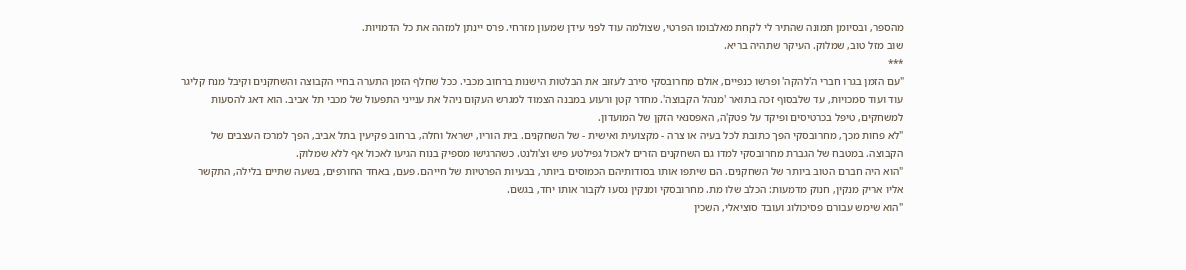מהספר, ובסיומן תמונה שהתיר לי לקחת מאלבומו הפרטי, שצולמה עוד לפני עידן שמעון מזרחי. פרס יינתן למזהה את כל הדמויות.
שוב מזל טוב, שמלוק. העיקר שתהיה בריא.
***
"עם הזמן בגרו חברי ה'להקה' ופרשו כנפיים, אולם מחרובסקי סירב לעזוב את הבלטות הישנות ברחוב מכבי. ככל שחלף הזמן התערה בחיי הקבוצה והשחקנים וקיבל מנח קליגר עוד ועוד סמכויות, עד שלבסוף זכה בתואר 'מנהל הקבוצה'. מחדר קטן ורעוע במבנה הצמוד למגרש העקום ניהל את ענייני התפעול של מכבי תל אביב. הוא דאג להסעות למשחקים, טיפל בכרטיסים ופיקד על פטק'ה, האפסנאי הזקן של המועדון.
"לא פחות מכך, מחרובסקי הפך כתובת לכל בעיה או צרה - מקצועית ואישית - של השחקנים. בית הוריו, ישראל וחלה, ברחוב פקיעין בתל אביב, הפך למרכז העצבים של הקבוצה. במטבח של הגברת מחרובסקי למדו גם השחקנים הזרים לאכול גפילטע פיש וצ'ולנט. כשהרגישו מספיק בנוח הגיעו לאכול אף ללא שמלוק.
"הוא היה חברם הטוב ביותר של השחקנים. הם שיתפו אותו בסודותיהם הכמוסים ביותר, בבעיות הפרטיות של חייהם. פעם, באחד החורפים, בשעה שתיים בלילה, התקשר אליו אריק מנקין, חנוק מדמעות: הכלב שלו מת. מחרובסקי ומנקין נסעו לקבור אותו יחד, בגשם.
"הוא שימש עבורם פסיכולוג ועובד סוציאלי, השכין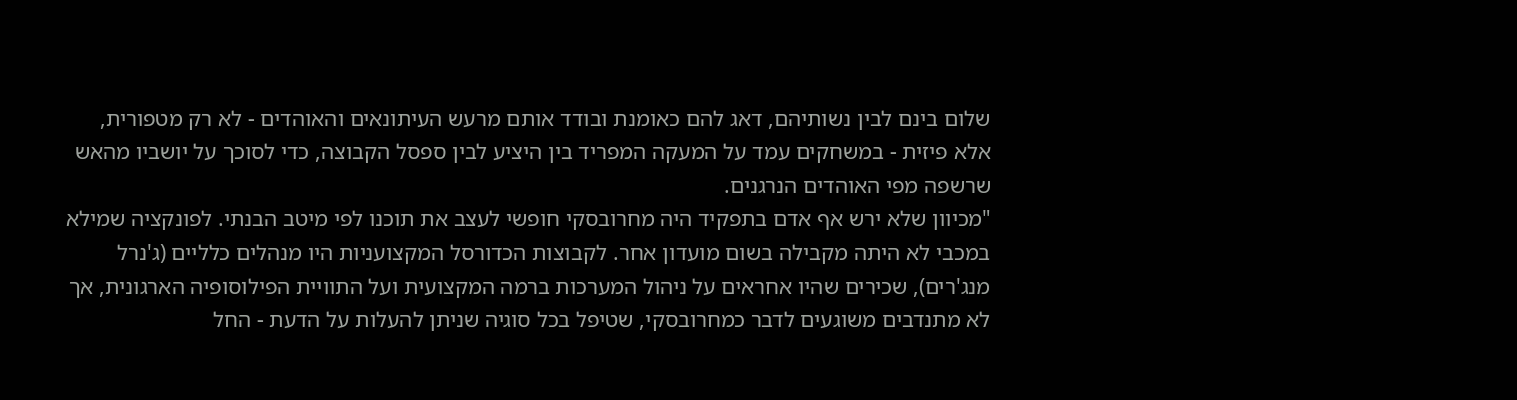שלום בינם לבין נשותיהם, דאג להם כאומנת ובודד אותם מרעש העיתונאים והאוהדים - לא רק מטפורית, אלא פיזית - במשחקים עמד על המעקה המפריד בין היציע לבין ספסל הקבוצה, כדי לסוכך על יושביו מהאש שרשפה מפי האוהדים הנרגנים.
"מכיוון שלא ירש אף אדם בתפקיד היה מחרובסקי חופשי לעצב את תוכנו לפי מיטב הבנתי. לפונקציה שמילא במכבי לא היתה מקבילה בשום מועדון אחר. לקבוצות הכדורסל המקצועניות היו מנהלים כלליים (ג'נרל מנג'רים), שכירים שהיו אחראים על ניהול המערכות ברמה המקצועית ועל התוויית הפילוסופיה הארגונית, אך לא מתנדבים משוגעים לדבר כמחרובסקי, שטיפל בכל סוגיה שניתן להעלות על הדעת - החל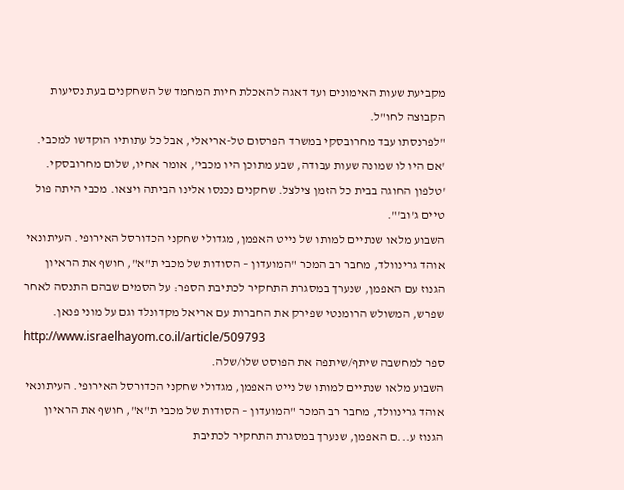מקביעת שעות האימונים ועד דאגה להאכלת חיות המחמד של השחקנים בעת נסיעות הקבוצה לחו"ל.
"לפרנסתו עבד מחרובסקי במשרד הפרסום טל-אריאלי, אבל כל עתותיו הוקדשו למכבי. 'אם היו לו שמונה שעות עבודה, שבע מתוכן היו מכבי', אומר אחיו, שלום מחרובסקי. 'טלפון החוגה בבית כל הזמן צילצל. שחקנים נכנסו אלינו הביתה ויצאו. מכבי היתה פול טיים ג'וב'".
השבוע מלאו שנתיים למותו של נייט האפמן, מגדולי שחקני הכדורסל האירופי. העיתונאי אוהד גרינוולד, מחבר רב המכר "המועדון – הסודות של מכבי ת"א", חושף את הראיון הגנוז עם האפמן, שנערך במסגרת התחקיר לכתיבת הספר: על הסמים שבהם התנסה לאחר שפרש, המשולש הרומנטי שפירק את החברות עם אריאל מקדונלד וגם על מוני פנאן.
http://www.israelhayom.co.il/article/509793
ספר למחשבה שיתף/שיתפה את הפוסט שלו/שלה.
השבוע מלאו שנתיים למותו של נייט האפמן, מגדולי שחקני הכדורסל האירופי. העיתונאי אוהד גרינוולד, מחבר רב המכר "המועדון – הסודות של מכבי ת"א", חושף את הראיון הגנוז ע...ם האפמן, שנערך במסגרת התחקיר לכתיבת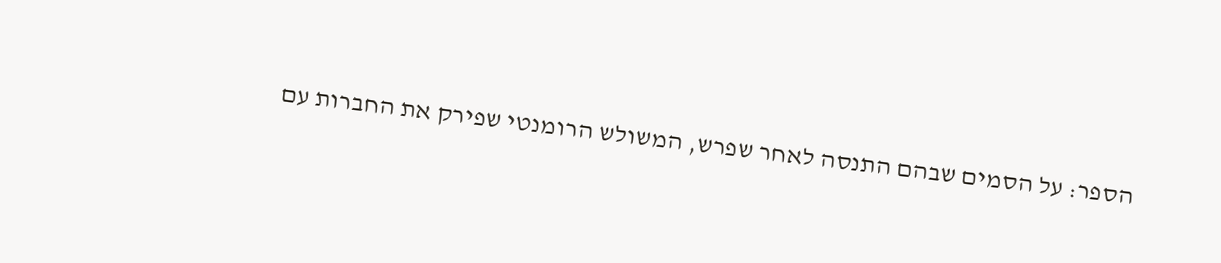הספר: על הסמים שבהם התנסה לאחר שפרש, המשולש הרומנטי שפירק את החברות עם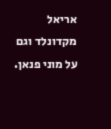אריאל מקדונלד וגם על מוני פנאן.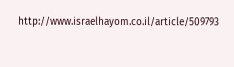http://www.israelhayom.co.il/article/509793